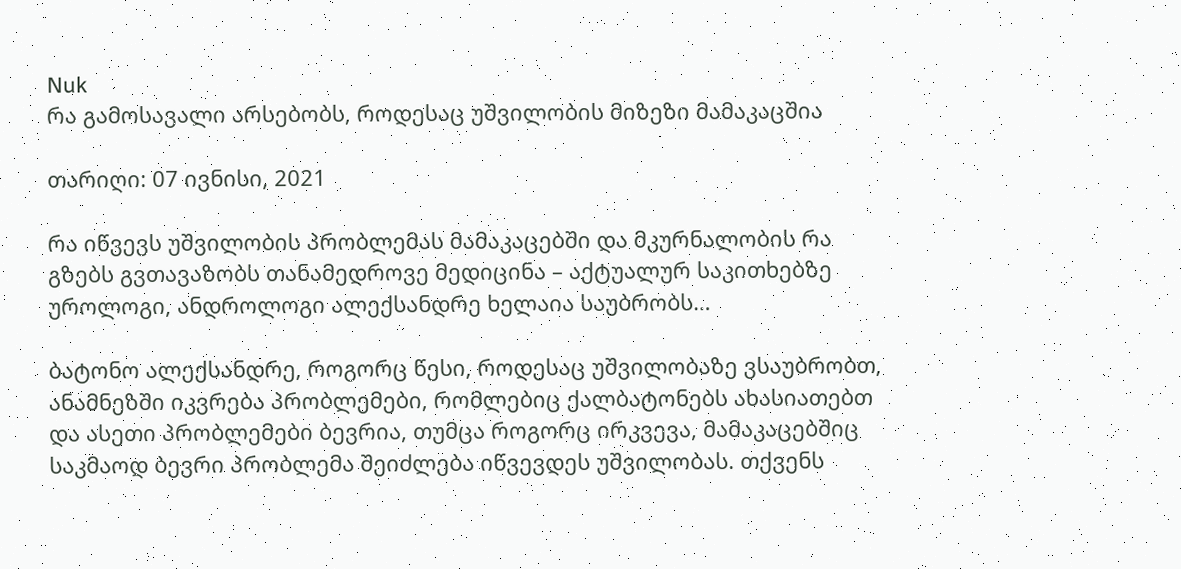Nuk
რა გამოსავალი არსებობს, როდესაც უშვილობის მიზეზი მამაკაცშია

თარიღი: 07 ივნისი, 2021

რა იწვევს უშვილობის პრობლემას მამაკაცებში და მკურნალობის რა გზებს გვთავაზობს თანამედროვე მედიცინა – აქტუალურ საკითხებზე უროლოგი, ანდროლოგი ალექსანდრე ხელაია საუბრობს…

ბატონო ალექსანდრე, როგორც წესი, როდესაც უშვილობაზე ვსაუბრობთ, ანამნეზში იკვრება პრობლემები, რომლებიც ქალბატონებს ახასიათებთ და ასეთი პრობლემები ბევრია, თუმცა როგორც ირკვევა, მამაკაცებშიც საკმაოდ ბევრი პრობლემა შეიძლება იწვევდეს უშვილობას. თქვენს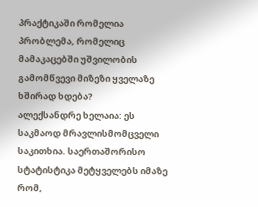პრაქტიკაში რომელია პრობლემა, რომელიც მამაკაცებში უშვილობის გამომწვევი მიზეზი ყველაზე ხშირად ხდება?
ალექსანდრე ხელაია: ეს საკმაოდ მრავლისმომცველი საკითხია. საერთაშორისო სტატისტიკა მეტყველებს იმაზე რომ,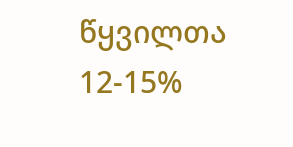წყვილთა 12-15%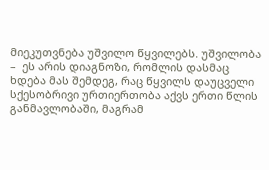მიეკუთვნება უშვილო წყვილებს. უშვილობა –  ეს არის დიაგნოზი, რომლის დასმაც ხდება მას შემდეგ, რაც წყვილს დაუცველი სქესობრივი ურთიერთობა აქვს ერთი წლის განმავლობაში, მაგრამ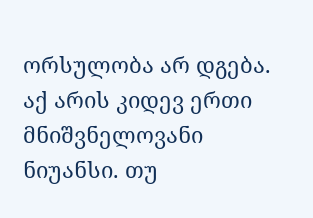ორსულობა არ დგება. აქ არის კიდევ ერთი მნიშვნელოვანი ნიუანსი. თუ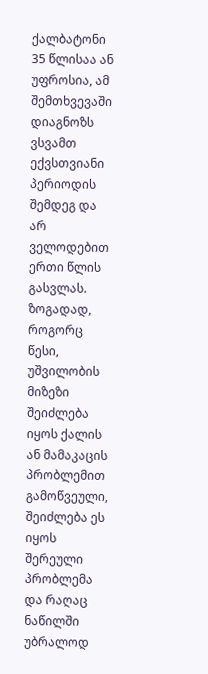ქალბატონი 35 წლისაა ან უფროსია, ამ შემთხვევაში დიაგნოზს ვსვამთ ექვსთვიანი პერიოდის შემდეგ და არ ველოდებით ერთი წლის გასვლას. ზოგადად, როგორც წესი, უშვილობის მიზეზი შეიძლება იყოს ქალის ან მამაკაცის პრობლემით გამოწვეული, შეიძლება ეს იყოს შერეული პრობლემა და რაღაც ნაწილში უბრალოდ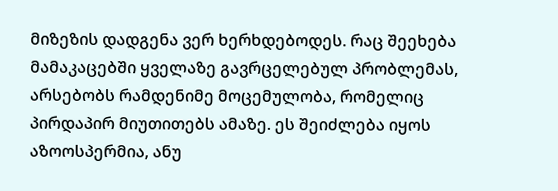მიზეზის დადგენა ვერ ხერხდებოდეს. რაც შეეხება მამაკაცებში ყველაზე გავრცელებულ პრობლემას, არსებობს რამდენიმე მოცემულობა, რომელიც პირდაპირ მიუთითებს ამაზე. ეს შეიძლება იყოს აზოოსპერმია, ანუ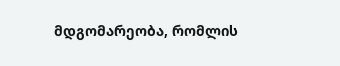მდგომარეობა, რომლის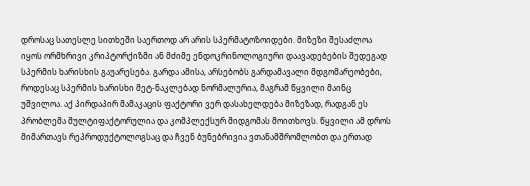დროსაც სათესლე სითხეში საერთოდ არ არის სპერმატოზოიდები. მიზეზი შესაძლოა იყოს ორმხრივი კრიპტორქიზმი ან მძიმე ენდოკრინოლოგიური დაავადებების შედეგად სპერმის ხარისხის გაუარესება. გარდა ამისა, არსებობს გარდამავალი მდგომარეობები, როდესაც სპერმის ხარისხი მეტ-ნაკლებად ნორმალურია, მაგრამ წყვილი მაინც უშვილოა. აქ პირდაპირ მამაკაცის ფაქტორი ვერ დასახელდება მიზეზად, რადგან ეს პრობლემა მულტიფაქტორულია და კომპლექსურ მიდგომას მოითხოვს. წყვილი ამ დროს მიმართავს რეპროდუქტოლოგსაც და ჩვენ ბუნებრივია ვთანამშრომლობთ და ერთად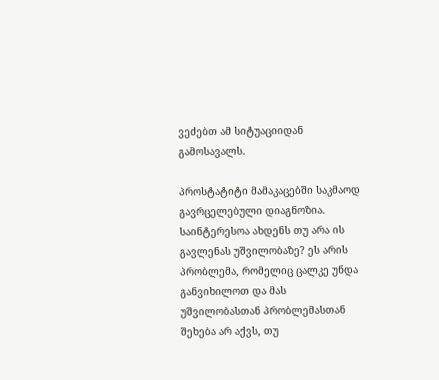ვეძებთ ამ სიტუაციიდან გამოსავალს.

პროსტატიტი მამაკაცებში საკმაოდ გავრცელებული დიაგნოზია. საინტერესოა ახდენს თუ არა ის გავლენას უშვილობაზე? ეს არის პრობლემა, რომელიც ცალკე უნდა განვიხილოთ და მას უშვილობასთან პრობლემასთან შეხება არ აქვს, თუ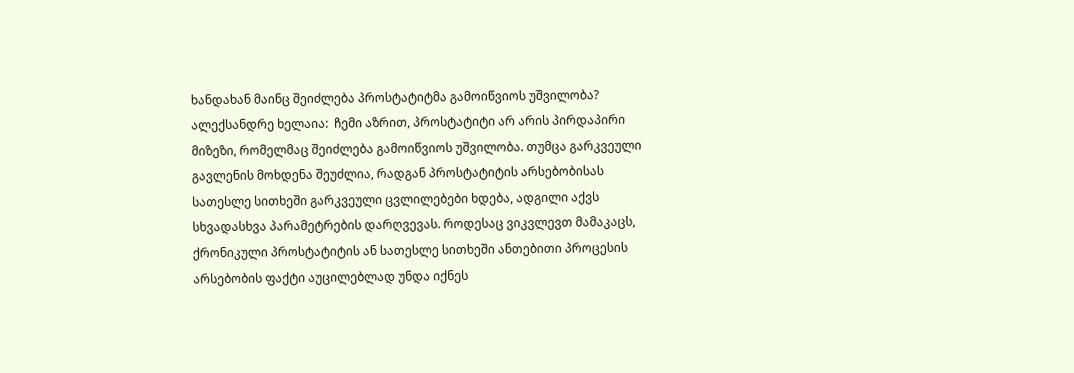ხანდახან მაინც შეიძლება პროსტატიტმა გამოიწვიოს უშვილობა?
ალექსანდრე ხელაია:  ჩემი აზრით, პროსტატიტი არ არის პირდაპირი მიზეზი, რომელმაც შეიძლება გამოიწვიოს უშვილობა. თუმცა გარკვეული გავლენის მოხდენა შეუძლია, რადგან პროსტატიტის არსებობისას სათესლე სითხეში გარკვეული ცვლილებები ხდება, ადგილი აქვს სხვადასხვა პარამეტრების დარღვევას. როდესაც ვიკვლევთ მამაკაცს, ქრონიკული პროსტატიტის ან სათესლე სითხეში ანთებითი პროცესის არსებობის ფაქტი აუცილებლად უნდა იქნეს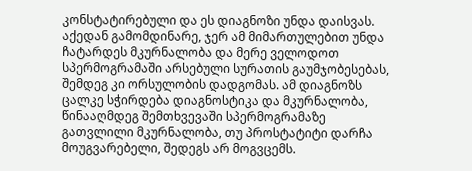კონსტატირებული და ეს დიაგნოზი უნდა დაისვას. აქედან გამომდინარე, ჯერ ამ მიმართულებით უნდა ჩატარდეს მკურნალობა და მერე ველოდოთ სპერმოგრამაში არსებული სურათის გაუმჯობესებას, შემდეგ კი ორსულობის დადგომას. ამ დიაგნოზს ცალკე სჭირდება დიაგნოსტიკა და მკურნალობა, წინააღმდეგ შემთხვევაში სპერმოგრამაზე გათვლილი მკურნალობა, თუ პროსტატიტი დარჩა მოუგვარებელი, შედეგს არ მოგვცემს.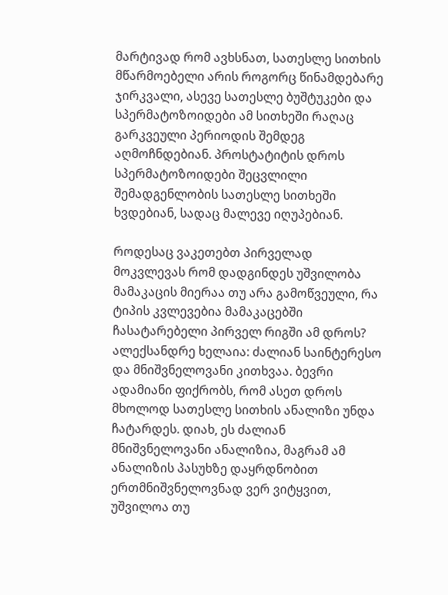მარტივად რომ ავხსნათ, სათესლე სითხის მწარმოებელი არის როგორც წინამდებარე ჯირკვალი, ასევე სათესლე ბუშტუკები და სპერმატოზოიდები ამ სითხეში რაღაც გარკვეული პერიოდის შემდეგ აღმოჩნდებიან. პროსტატიტის დროს სპერმატოზოიდები შეცვლილი შემადგენლობის სათესლე სითხეში ხვდებიან, სადაც მალევე იღუპებიან.

როდესაც ვაკეთებთ პირველად მოკვლევას რომ დადგინდეს უშვილობა მამაკაცის მიერაა თუ არა გამოწვეული, რა ტიპის კვლევებია მამაკაცებში ჩასატარებელი პირველ რიგში ამ დროს?
ალექსანდრე ხელაია: ძალიან საინტერესო და მნიშვნელოვანი კითხვაა. ბევრი ადამიანი ფიქრობს, რომ ასეთ დროს მხოლოდ სათესლე სითხის ანალიზი უნდა ჩატარდეს. დიახ, ეს ძალიან მნიშვნელოვანი ანალიზია, მაგრამ ამ ანალიზის პასუხზე დაყრდნობით ერთმნიშვნელოვნად ვერ ვიტყვით, უშვილოა თუ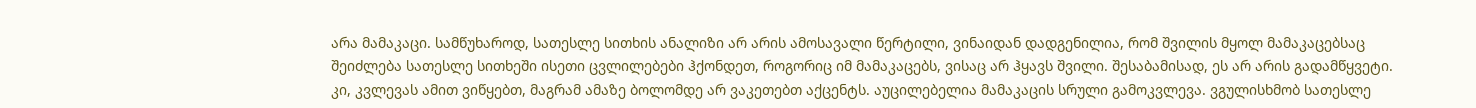არა მამაკაცი. სამწუხაროდ, სათესლე სითხის ანალიზი არ არის ამოსავალი წერტილი, ვინაიდან დადგენილია, რომ შვილის მყოლ მამაკაცებსაც შეიძლება სათესლე სითხეში ისეთი ცვლილებები ჰქონდეთ, როგორიც იმ მამაკაცებს, ვისაც არ ჰყავს შვილი. შესაბამისად, ეს არ არის გადამწყვეტი. კი, კვლევას ამით ვიწყებთ, მაგრამ ამაზე ბოლომდე არ ვაკეთებთ აქცენტს. აუცილებელია მამაკაცის სრული გამოკვლევა. ვგულისხმობ სათესლე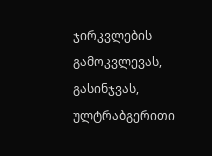ჯირკვლების გამოკვლევას, გასინჯვას, ულტრაბგერითი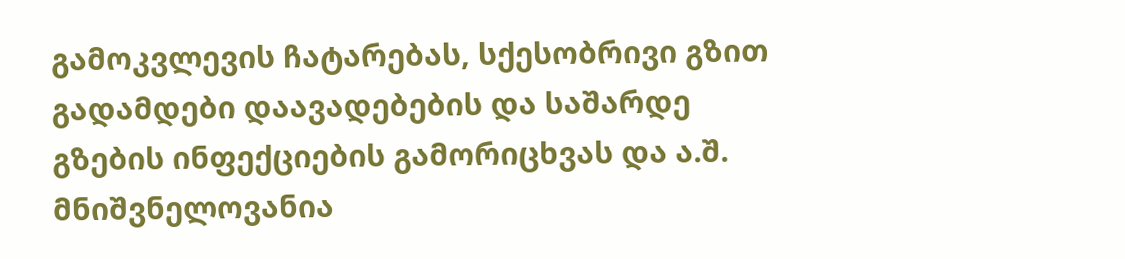გამოკვლევის ჩატარებას, სქესობრივი გზით გადამდები დაავადებების და საშარდე გზების ინფექციების გამორიცხვას და ა.შ. მნიშვნელოვანია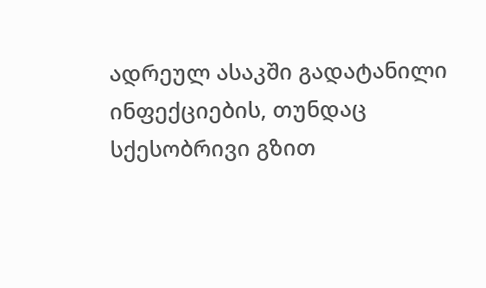ადრეულ ასაკში გადატანილი ინფექციების, თუნდაც სქესობრივი გზით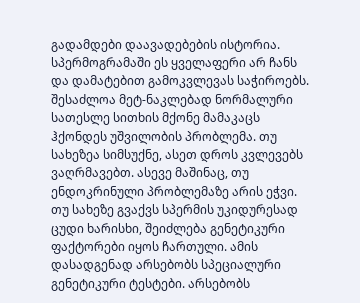გადამდები დაავადებების ისტორია. სპერმოგრამაში ეს ყველაფერი არ ჩანს და დამატებით გამოკვლევას საჭიროებს. შესაძლოა მეტ-ნაკლებად ნორმალური სათესლე სითხის მქონე მამაკაცს ჰქონდეს უშვილობის პრობლემა. თუ სახეზეა სიმსუქნე, ასეთ დროს კვლევებს ვაღრმავებთ. ასევე მაშინაც, თუ ენდოკრინული პრობლემაზე არის ეჭვი. თუ სახეზე გვაქვს სპერმის უკიდურესად ცუდი ხარისხი, შეიძლება გენეტიკური ფაქტორები იყოს ჩართული. ამის დასადგენად არსებობს სპეციალური გენეტიკური ტესტები. არსებობს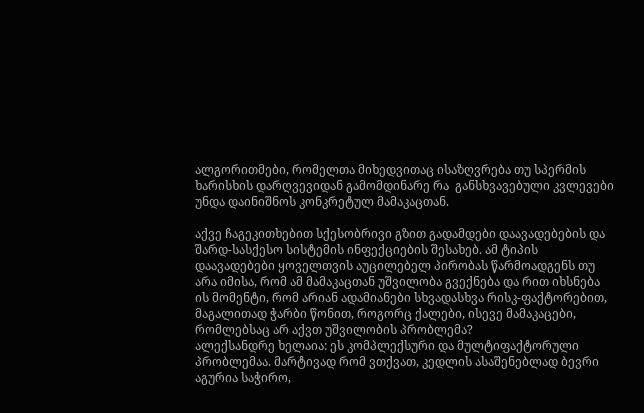ალგორითმები, რომელთა მიხედვითაც ისაზღვრება თუ სპერმის ხარისხის დარღვევიდან გამომდინარე რა  განსხვავებული კვლევები უნდა დაინიშნოს კონკრეტულ მამაკაცთან.

აქვე ჩაგეკითხებით სქესობრივი გზით გადამდები დაავადებების და შარდ-სასქესო სისტემის ინფექციების შესახებ. ამ ტიპის დაავადებები ყოველთვის აუცილებელ პირობას წარმოადგენს თუ არა იმისა, რომ ამ მამაკაცთან უშვილობა გვექნება და რით იხსნება ის მომენტი, რომ არიან ადამიანები სხვადასხვა რისკ-ფაქტორებით, მაგალითად ჭარბი წონით, როგორც ქალები, ისევე მამაკაცები, რომლებსაც არ აქვთ უშვილობის პრობლემა?
ალექსანდრე ხელაია: ეს კომპლექსური და მულტიფაქტორული პრობლემაა. მარტივად რომ ვთქვათ, კედლის ასაშენებლად ბევრი აგურია საჭირო,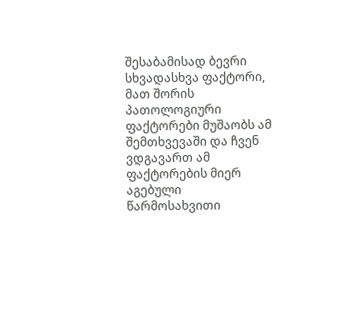შესაბამისად ბევრი სხვადასხვა ფაქტორი, მათ შორის პათოლოგიური ფაქტორები მუშაობს ამ შემთხვევაში და ჩვენ ვდგავართ ამ ფაქტორების მიერ აგებული წარმოსახვითი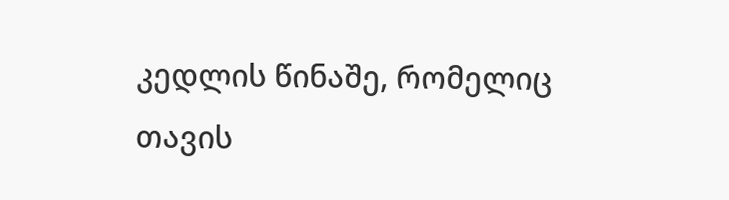კედლის წინაშე, რომელიც თავის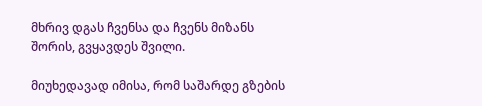მხრივ დგას ჩვენსა და ჩვენს მიზანს შორის, გვყავდეს შვილი.

მიუხედავად იმისა, რომ საშარდე გზების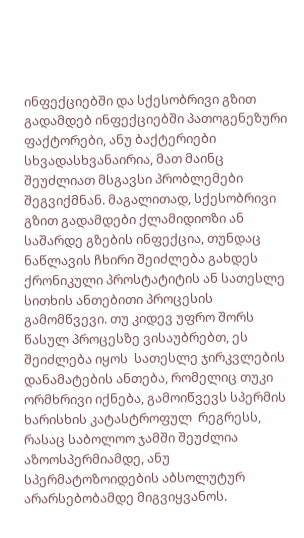ინფექციებში და სქესობრივი გზით გადამდებ ინფექციებში პათოგენეზური ფაქტორები, ანუ ბაქტერიები სხვადასხვანაირია, მათ მაინც შეუძლიათ მსგავსი პრობლემები შეგვიქმნან. მაგალითად, სქესობრივი გზით გადამდები ქლამიდიოზი ან საშარდე გზების ინფექცია, თუნდაც ნაწლავის ჩხირი შეიძლება გახდეს ქრონიკული პროსტატიტის ან სათესლე სითხის ანთებითი პროცესის გამომწვევი. თუ კიდევ უფრო შორს წასულ პროცესზე ვისაუბრებთ, ეს შეიძლება იყოს  სათესლე ჯირკვლების დანამატების ანთება, რომელიც თუკი ორმხრივი იქნება, გამოიწვევს სპერმის  ხარისხის კატასტროფულ  რეგრესს, რასაც საბოლოო ჯამში შეუძლია აზოოსპერმიამდე, ანუ სპერმატოზოიდების აბსოლუტურ არარსებობამდე მიგვიყვანოს.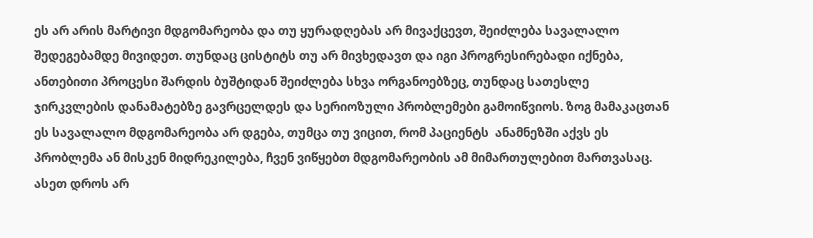ეს არ არის მარტივი მდგომარეობა და თუ ყურადღებას არ მივაქცევთ, შეიძლება სავალალო შედეგებამდე მივიდეთ. თუნდაც ცისტიტს თუ არ მივხედავთ და იგი პროგრესირებადი იქნება, ანთებითი პროცესი შარდის ბუშტიდან შეიძლება სხვა ორგანოებზეც, თუნდაც სათესლე ჯირკვლების დანამატებზე გავრცელდეს და სერიოზული პრობლემები გამოიწვიოს. ზოგ მამაკაცთან ეს სავალალო მდგომარეობა არ დგება, თუმცა თუ ვიცით, რომ პაციენტს  ანამნეზში აქვს ეს პრობლემა ან მისკენ მიდრეკილება, ჩვენ ვიწყებთ მდგომარეობის ამ მიმართულებით მართვასაც.  ასეთ დროს არ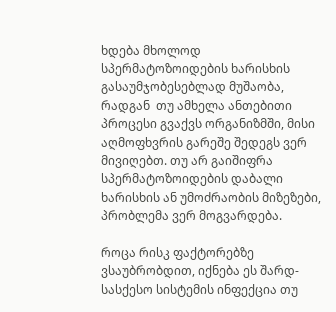ხდება მხოლოდ სპერმატოზოიდების ხარისხის გასაუმჯობესებლად მუშაობა, რადგან  თუ ამხელა ანთებითი პროცესი გვაქვს ორგანიზმში, მისი აღმოფხვრის გარეშე შედეგს ვერ მივიღებთ. თუ არ გაიშიფრა სპერმატოზოიდების დაბალი ხარისხის ან უმოძრაობის მიზეზები, პრობლემა ვერ მოგვარდება.

როცა რისკ ფაქტორებზე ვსაუბრობდით, იქნება ეს შარდ-სასქესო სისტემის ინფექცია თუ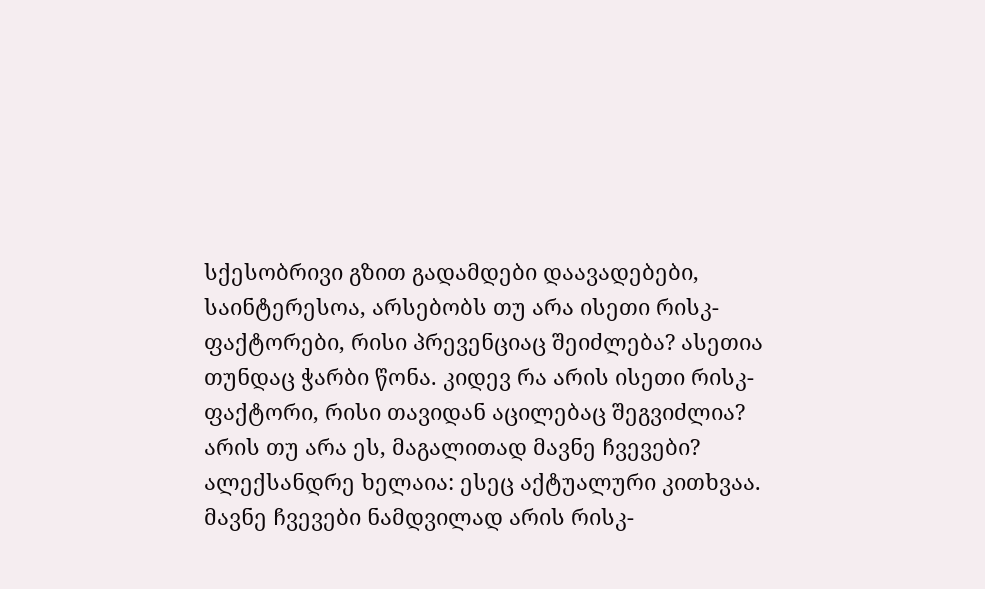სქესობრივი გზით გადამდები დაავადებები, საინტერესოა, არსებობს თუ არა ისეთი რისკ-ფაქტორები, რისი პრევენციაც შეიძლება? ასეთია თუნდაც ჭარბი წონა. კიდევ რა არის ისეთი რისკ-ფაქტორი, რისი თავიდან აცილებაც შეგვიძლია? არის თუ არა ეს, მაგალითად მავნე ჩვევები?
ალექსანდრე ხელაია: ესეც აქტუალური კითხვაა. მავნე ჩვევები ნამდვილად არის რისკ-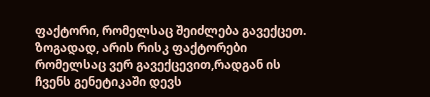ფაქტორი, რომელსაც შეიძლება გავექცეთ. ზოგადად, არის რისკ ფაქტორები რომელსაც ვერ გავექცევით,რადგან ის ჩვენს გენეტიკაში დევს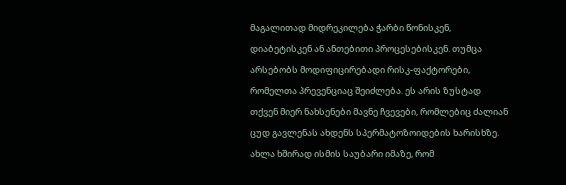მაგალითად მიდრეკილება ჭარბი წონისკენ, დიაბეტისკენ ან ანთებითი პროცესებისკენ. თუმცა არსებობს მოდიფიცირებადი რისკ-ფაქტორები, რომელთა პრევენციაც შეიძლება. ეს არის ზუსტად თქვენ მიერ ნახსენები მავნე ჩვევები, რომლებიც ძალიან ცუდ გავლენას ახდენს სპერმატოზოიდების ხარისხზე. ახლა ხშირად ისმის საუბარი იმაზე, რომ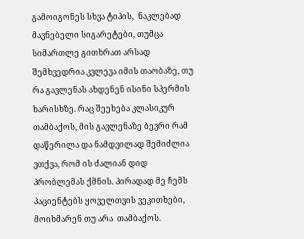გამოიგონეს სხვა ტიპის,  ნაკლებად მავნებელი სიგარეტები, თუმცა სიმართლე გითხრათ არსად შემხვედრია კვლევა იმის თაობაზე, თუ რა გავლენას ახდენენ ისინი სპერმის ხარისხზე. რაც შეეხება კლასიკურ თამბაქოს, მის გავლენაზე ბევრი რამ დაწერილა და ნამდვილად შემიძლია ვთქვა, რომ ის ძალიან დიდ პრობლემას ქმნის. პირადად მე ჩემს პაციენტებს ყოველთვის ვეკითხები, მოიხმარენ თუ არა  თამბაქოს.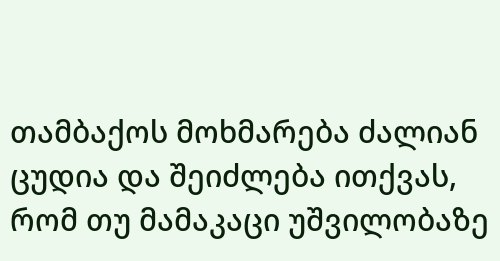თამბაქოს მოხმარება ძალიან ცუდია და შეიძლება ითქვას, რომ თუ მამაკაცი უშვილობაზე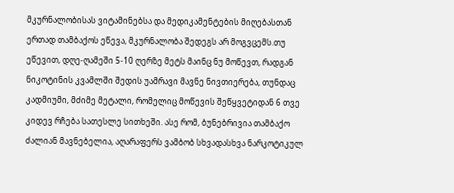მკურნალობისას ვიტამინებსა და მედიკამენტების მიღებასთან ერთად თამბაქოს ეწევა, მკურნალობა შედეგს არ მოგვცემს.თუ ეწევით, დღე-ღამეში 5-10 ღერზე მეტს მაინც ნუ მოწევთ, რადგან ნიკოტინის კვამლში შედის უამრავი მავნე ნივთიერება, თუნდაც კადმიუმი, მძიმე მეტალი, რომელიც მოწევის შეწყვეტიდან 6 თვე კიდევ რჩება სათესლე სითხეში. ასე რომ, ბუნებრივია თამბაქო ძალიან მავნებელია, აღარაფერს ვამბობ სხვადასხვა ნარკოტიკულ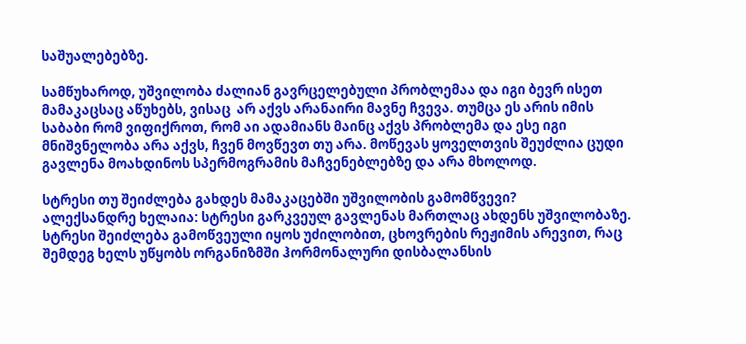საშუალებებზე.

სამწუხაროდ, უშვილობა ძალიან გავრცელებული პრობლემაა და იგი ბევრ ისეთ მამაკაცსაც აწუხებს, ვისაც  არ აქვს არანაირი მავნე ჩვევა. თუმცა ეს არის იმის საბაბი რომ ვიფიქროთ, რომ აი ადამიანს მაინც აქვს პრობლემა და ესე იგი მნიშვნელობა არა აქვს, ჩვენ მოვწევთ თუ არა. მოწევას ყოველთვის შეუძლია ცუდი გავლენა მოახდინოს სპერმოგრამის მაჩვენებლებზე და არა მხოლოდ.

სტრესი თუ შეიძლება გახდეს მამაკაცებში უშვილობის გამომწვევი?
ალექსანდრე ხელაია: სტრესი გარკვეულ გავლენას მართლაც ახდენს უშვილობაზე. სტრესი შეიძლება გამოწვეული იყოს უძილობით, ცხოვრების რეჟიმის არევით, რაც შემდეგ ხელს უწყობს ორგანიზმში ჰორმონალური დისბალანსის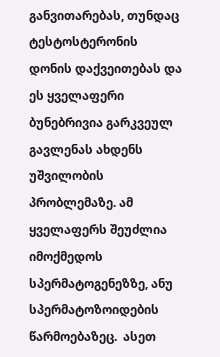განვითარებას, თუნდაც ტესტოსტერონის დონის დაქვეითებას და ეს ყველაფერი ბუნებრივია გარკვეულ გავლენას ახდენს უშვილობის პრობლემაზე. ამ ყველაფერს შეუძლია იმოქმედოს სპერმატოგენეზზე, ანუ სპერმატოზოიდების წარმოებაზეც.  ასეთ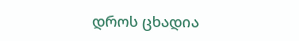დროს ცხადია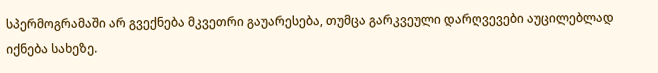სპერმოგრამაში არ გვექნება მკვეთრი გაუარესება, თუმცა გარკვეული დარღვევები აუცილებლად იქნება სახეზე.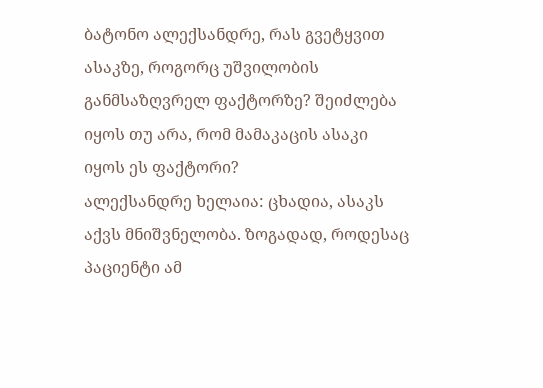ბატონო ალექსანდრე, რას გვეტყვით ასაკზე, როგორც უშვილობის განმსაზღვრელ ფაქტორზე? შეიძლება იყოს თუ არა, რომ მამაკაცის ასაკი იყოს ეს ფაქტორი?
ალექსანდრე ხელაია: ცხადია, ასაკს აქვს მნიშვნელობა. ზოგადად, როდესაც პაციენტი ამ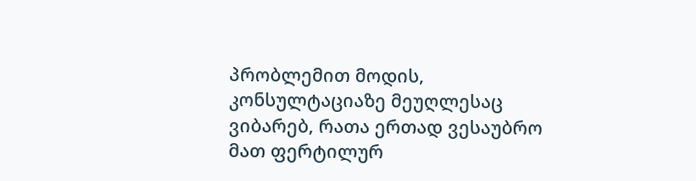პრობლემით მოდის, კონსულტაციაზე მეუღლესაც ვიბარებ, რათა ერთად ვესაუბრო მათ ფერტილურ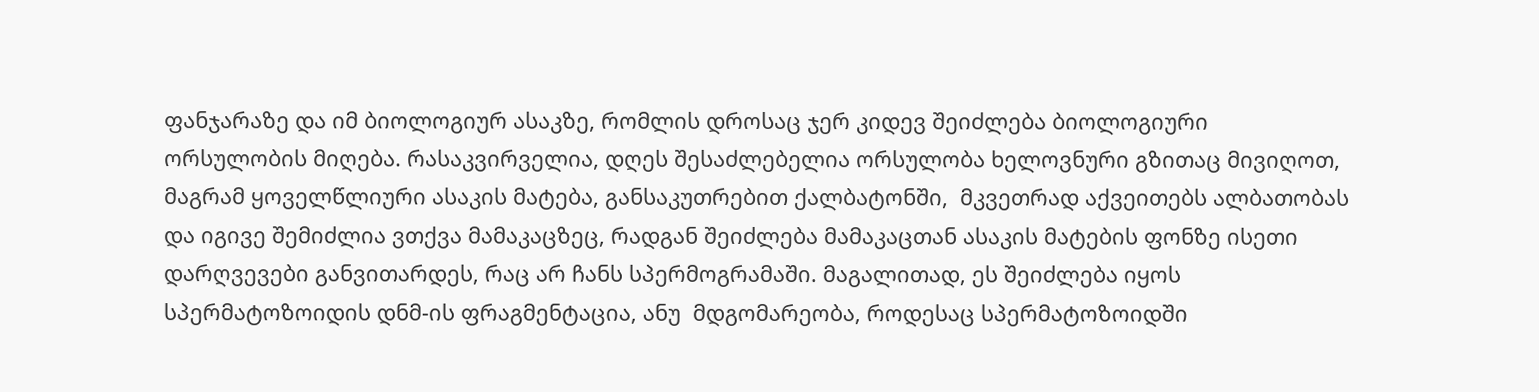ფანჯარაზე და იმ ბიოლოგიურ ასაკზე, რომლის დროსაც ჯერ კიდევ შეიძლება ბიოლოგიური ორსულობის მიღება. რასაკვირველია, დღეს შესაძლებელია ორსულობა ხელოვნური გზითაც მივიღოთ, მაგრამ ყოველწლიური ასაკის მატება, განსაკუთრებით ქალბატონში,  მკვეთრად აქვეითებს ალბათობას და იგივე შემიძლია ვთქვა მამაკაცზეც, რადგან შეიძლება მამაკაცთან ასაკის მატების ფონზე ისეთი დარღვევები განვითარდეს, რაც არ ჩანს სპერმოგრამაში. მაგალითად, ეს შეიძლება იყოს სპერმატოზოიდის დნმ-ის ფრაგმენტაცია, ანუ  მდგომარეობა, როდესაც სპერმატოზოიდში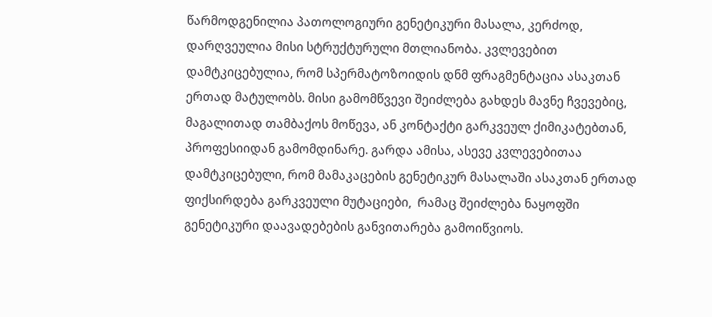წარმოდგენილია პათოლოგიური გენეტიკური მასალა, კერძოდ, დარღვეულია მისი სტრუქტურული მთლიანობა. კვლევებით დამტკიცებულია, რომ სპერმატოზოიდის დნმ ფრაგმენტაცია ასაკთან ერთად მატულობს. მისი გამომწვევი შეიძლება გახდეს მავნე ჩვევებიც, მაგალითად თამბაქოს მოწევა, ან კონტაქტი გარკვეულ ქიმიკატებთან, პროფესიიდან გამომდინარე. გარდა ამისა, ასევე კვლევებითაა დამტკიცებული, რომ მამაკაცების გენეტიკურ მასალაში ასაკთან ერთად ფიქსირდება გარკვეული მუტაციები,  რამაც შეიძლება ნაყოფში გენეტიკური დაავადებების განვითარება გამოიწვიოს.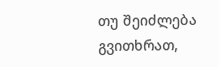თუ შეიძლება გვითხრათ,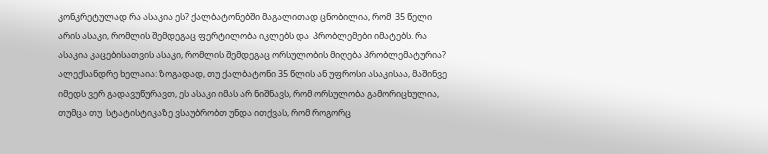კონკრეტულად რა ასაკია ეს? ქალბატონებში მაგალითად ცნობილია, რომ  35 წელი არის ასაკი, რომლის შემდეგაც ფერტილობა იკლებს და  პრობლემები იმატებს. რა ასაკია კაცებისათვის ასაკი, რომლის შემდეგაც ორსულობის მიღება პრობლემატურია?
ალექსანდრე ხელაია: ზოგადად, თუ ქალბატონი 35 წლის ან უფროსი ასაკისაა, მაშინვე იმედს ვერ გადავუწურავთ, ეს ასაკი იმას არ ნიშნავს, რომ ორსულობა გამორიცხულია, თუმცა თუ  სტატისტიკაზე ვსაუბრობთ უნდა ითქვას, რომ როგორც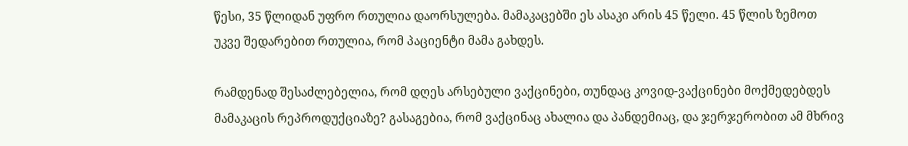წესი, 35 წლიდან უფრო რთულია დაორსულება. მამაკაცებში ეს ასაკი არის 45 წელი. 45 წლის ზემოთ უკვე შედარებით რთულია, რომ პაციენტი მამა გახდეს.

რამდენად შესაძლებელია, რომ დღეს არსებული ვაქცინები, თუნდაც კოვიდ-ვაქცინები მოქმედებდეს მამაკაცის რეპროდუქციაზე? გასაგებია, რომ ვაქცინაც ახალია და პანდემიაც, და ჯერჯერობით ამ მხრივ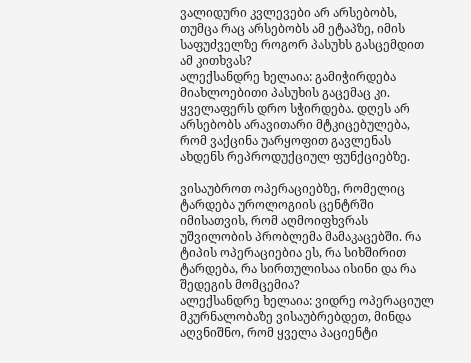ვალიდური კვლევები არ არსებობს, თუმცა რაც არსებობს ამ ეტაპზე, იმის საფუძველზე როგორ პასუხს გასცემდით ამ კითხვას?
ალექსანდრე ხელაია: გამიჭირდება მიახლოებითი პასუხის გაცემაც კი. ყველაფერს დრო სჭირდება. დღეს არ არსებობს არავითარი მტკიცებულება, რომ ვაქცინა უარყოფით გავლენას ახდენს რეპროდუქციულ ფუნქციებზე.

ვისაუბროთ ოპერაციებზე, რომელიც ტარდება უროლოგიის ცენტრში იმისათვის, რომ აღმოიფხვრას უშვილობის პრობლემა მამაკაცებში. რა ტიპის ოპერაციებია ეს, რა სიხშირით ტარდება, რა სირთულისაა ისინი და რა შედეგის მომცემია?
ალექსანდრე ხელაია: ვიდრე ოპერაციულ მკურნალობაზე ვისაუბრებდეთ, მინდა აღვნიშნო, რომ ყველა პაციენტი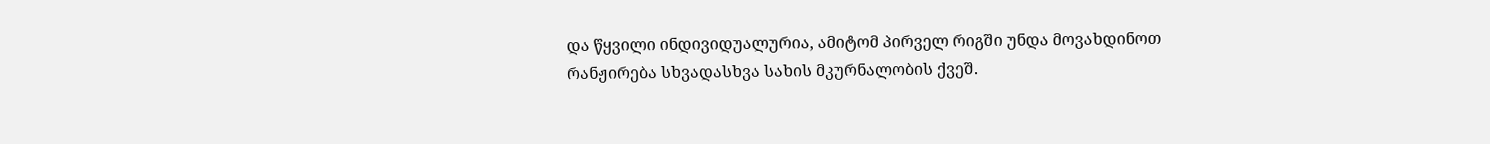და წყვილი ინდივიდუალურია, ამიტომ პირველ რიგში უნდა მოვახდინოთ რანჟირება სხვადასხვა სახის მკურნალობის ქვეშ.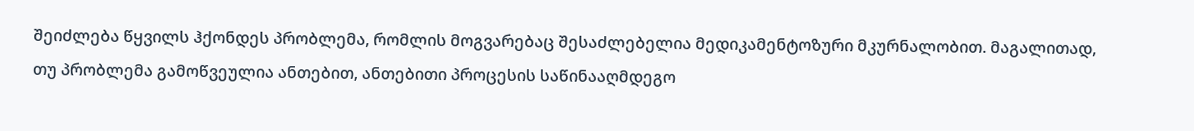შეიძლება წყვილს ჰქონდეს პრობლემა, რომლის მოგვარებაც შესაძლებელია მედიკამენტოზური მკურნალობით. მაგალითად, თუ პრობლემა გამოწვეულია ანთებით, ანთებითი პროცესის საწინააღმდეგო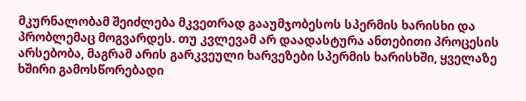მკურნალობამ შეიძლება მკვეთრად გააუმჯობესოს სპერმის ხარისხი და პრობლემაც მოგვარდეს. თუ კვლევამ არ დაადასტურა ანთებითი პროცესის არსებობა, მაგრამ არის გარკვეული ხარვეზები სპერმის ხარისხში, ყველაზე ხშირი გამოსწორებადი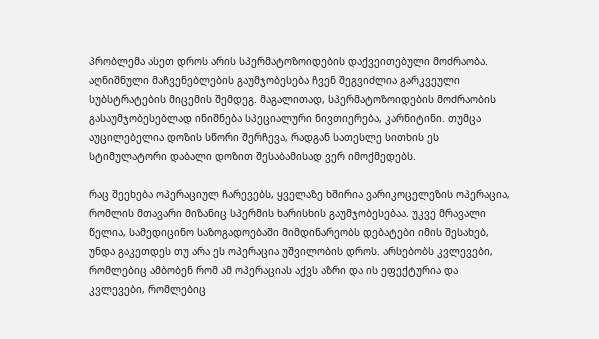პრობლემა ასეთ დროს არის სპერმატოზოიდების დაქვეითებული მოძრაობა. აღნიშნული მაჩვენებლების გაუმჯობესება ჩვენ შეგვიძლია გარკვეული სუბსტრატების მიცემის შემდეგ. მაგალითად, სპერმატოზოიდების მოძრაობის გასაუმჯობესებლად ინიშნება სპეციალური ნივთიერება, კარნიტინი. თუმცა აუცილებელია დოზის სწორი შერჩევა, რადგან სათესლე სითხის ეს სტიმულატორი დაბალი დოზით შესაბამისად ვერ იმოქმედებს.

რაც შეეხება ოპერაციულ ჩარევებს, ყველაზე ხშირია ვარიკოცელეზის ოპერაცია, რომლის მთავარი მიზანიც სპერმის ხარისხის გაუმჯობესებაა. უკვე მრავალი წელია, სამედიცინო საზოგადოებაში მიმდინარეობს დებატები იმის შესახებ, უნდა გაკეთდეს თუ არა ეს ოპერაცია უშვილობის დროს. არსებობს კვლევები, რომლებიც ამბობენ რომ ამ ოპერაციას აქვს აზრი და ის ეფექტურია და კვლევები, რომლებიც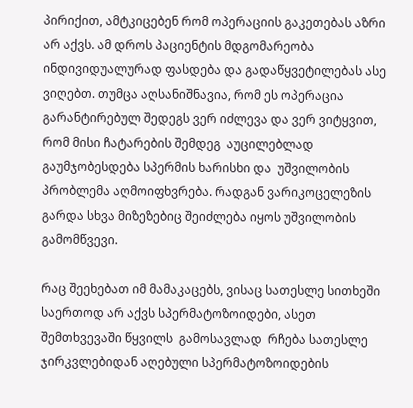პირიქით, ამტკიცებენ რომ ოპერაციის გაკეთებას აზრი არ აქვს. ამ დროს პაციენტის მდგომარეობა ინდივიდუალურად ფასდება და გადაწყვეტილებას ასე ვიღებთ. თუმცა აღსანიშნავია, რომ ეს ოპერაცია გარანტირებულ შედეგს ვერ იძლევა და ვერ ვიტყვით, რომ მისი ჩატარების შემდეგ  აუცილებლად გაუმჯობესდება სპერმის ხარისხი და  უშვილობის პრობლემა აღმოიფხვრება. რადგან ვარიკოცელეზის გარდა სხვა მიზეზებიც შეიძლება იყოს უშვილობის გამომწვევი.

რაც შეეხებათ იმ მამაკაცებს, ვისაც სათესლე სითხეში საერთოდ არ აქვს სპერმატოზოიდები, ასეთ შემთხვევაში წყვილს  გამოსავლად  რჩება სათესლე ჯირკვლებიდან აღებული სპერმატოზოიდების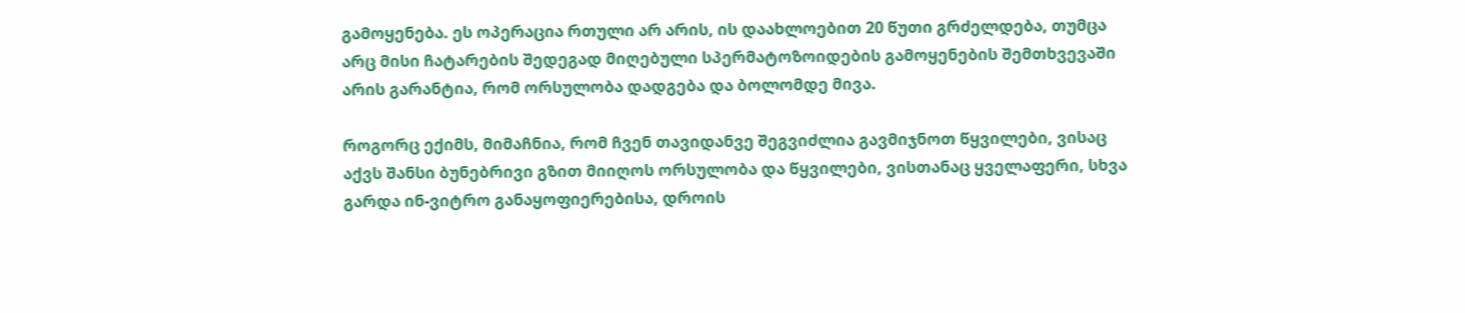გამოყენება. ეს ოპერაცია რთული არ არის, ის დაახლოებით 20 წუთი გრძელდება, თუმცა არც მისი ჩატარების შედეგად მიღებული სპერმატოზოიდების გამოყენების შემთხვევაში არის გარანტია, რომ ორსულობა დადგება და ბოლომდე მივა.

როგორც ექიმს, მიმაჩნია, რომ ჩვენ თავიდანვე შეგვიძლია გავმიჯნოთ წყვილები, ვისაც აქვს შანსი ბუნებრივი გზით მიიღოს ორსულობა და წყვილები, ვისთანაც ყველაფერი, სხვა გარდა ინ-ვიტრო განაყოფიერებისა, დროის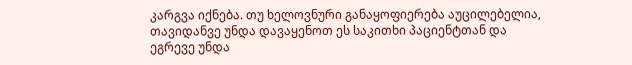კარგვა იქნება. თუ ხელოვნური განაყოფიერება აუცილებელია, თავიდანვე უნდა დავაყენოთ ეს საკითხი პაციენტთან და ეგრევე უნდა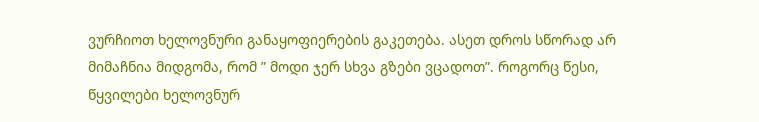ვურჩიოთ ხელოვნური განაყოფიერების გაკეთება. ასეთ დროს სწორად არ მიმაჩნია მიდგომა, რომ ” მოდი ჯერ სხვა გზები ვცადოთ”. როგორც წესი, წყვილები ხელოვნურ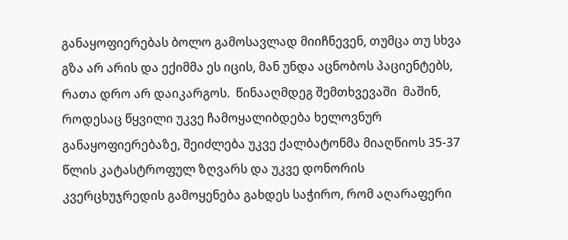განაყოფიერებას ბოლო გამოსავლად მიიჩნევენ, თუმცა თუ სხვა გზა არ არის და ექიმმა ეს იცის, მან უნდა აცნობოს პაციენტებს, რათა დრო არ დაიკარგოს.  წინააღმდეგ შემთხვევაში  მაშინ, როდესაც წყვილი უკვე ჩამოყალიბდება ხელოვნურ განაყოფიერებაზე, შეიძლება უკვე ქალბატონმა მიაღწიოს 35-37 წლის კატასტროფულ ზღვარს და უკვე დონორის კვერცხუჯრედის გამოყენება გახდეს საჭირო, რომ აღარაფერი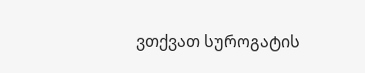ვთქვათ სუროგატის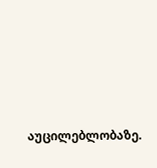აუცილებლობაზე.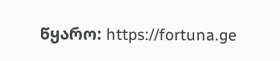წყარო: https://fortuna.ge